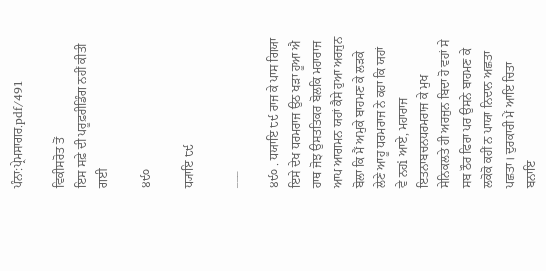ਪੰਨਾ:ਪ੍ਰੇਮਸਾਗਰ.pdf/491

ਵਿਕੀਸਰੋਤ ਤੋਂ
ਇਸ ਸਫ਼ੇ ਦੀ ਪਰੂਫ਼ਰੀਡਿੰਗ ਨਹੀਂ ਕੀਤੀ ਗਈ

੪੯੦

ਧ੍ਯਾਇ ੮੯

___

੪੯੦ . ਧਯਾਇ ੮੯ ਰਾਜ ਕੇ ਪਾਸ ਗਿਯਾ ਇਸੇ ਦੇਖ ਧਰਮਰਾਜ ਉਠ ਖੜਾ ਹੂਆ ਐ ਹਾਥ ਜੋਝ ਉਸਤਤਿਕਰ ਬੋਲਕਿ ਮਹਾਰਾਜ ਆਪ ਆਗਮਨ ਯਹਾਂ ਕੈਸੇ ਹੁਆ ਅਰਜੁਨ ਬੋਲਾ ਕਿ ਮੈਂ ਅਮੁਕੇ ਬਾਹਮਣ ਕੇ ਲੜਕੇ ਲੇਣੇ ਆਹੂ ਧਰਮਰਾਜ ਨੇ ਕਹਾ ਕਿ ਯਹਾਂ ਵੇ ਨਹi ਆਏ, ਮਹਾਰਾਜ ਇਤਨਾਬਚਨਧਰਮਰਾਜ ਕੇ ਮੁਖ ਸੇਨਿਕਲਤੇ ਹੀ ਅਰਜੁਨ ਬਿਦਾ ਹੋ ਵਹਾਂ ਸੇ ਸਬ ਠੌਰ ਫਿਰਾ ਪਰ ਉਸਨੇ ਬਾਹਮਣ ਕੇ ਲਕੋਕੋ ਕਹੀਂ ਨ ਪਾਯਾ ਨਿਦਾਨ ਅਛਤਾ ਪਛਤਾ। ਦੁਰਕਾਰੀ ਮੇਂ ਆਇ ਚਿਤਾ ਬਨਾਇ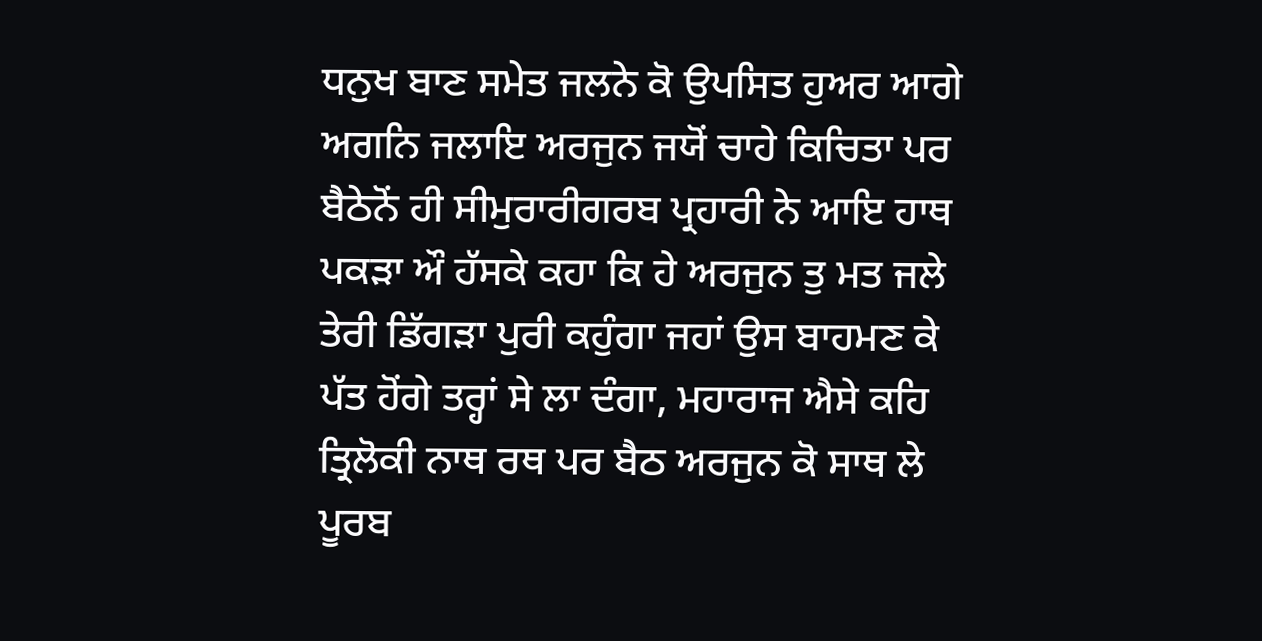ਧਨੁਖ ਬਾਣ ਸਮੇਤ ਜਲਨੇ ਕੋ ਉਪਸਿਤ ਹੁਅਰ ਆਗੇ ਅਗਨਿ ਜਲਾਇ ਅਰਜੁਨ ਜਯੋਂ ਚਾਹੇ ਕਿਚਿਤਾ ਪਰ ਬੈਠੇਨੋਂ ਹੀ ਸੀਮੁਰਾਰੀਗਰਬ ਪ੍ਰਹਾਰੀ ਨੇ ਆਇ ਹਾਥ ਪਕੜਾ ਔ ਹੱਸਕੇ ਕਹਾ ਕਿ ਹੇ ਅਰਜੁਨ ਤੁ ਮਤ ਜਲੇ ਤੇਰੀ ਡਿੱਗੜਾ ਪੁਰੀ ਕਹੁੰਗਾ ਜਹਾਂ ਉਸ ਬਾਹਮਣ ਕੇ ਪੱਤ ਹੋਂਗੇ ਤਰ੍ਹਾਂ ਸੇ ਲਾ ਦੰਗਾ, ਮਹਾਰਾਜ ਐਸੇ ਕਹਿ ਤ੍ਰਿਲੋਕੀ ਨਾਥ ਰਥ ਪਰ ਬੈਠ ਅਰਜੁਨ ਕੋ ਸਾਥ ਲੇ ਪੂਰਬ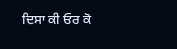ਦਿਸਾ ਕੀ ਓਰ ਕੋ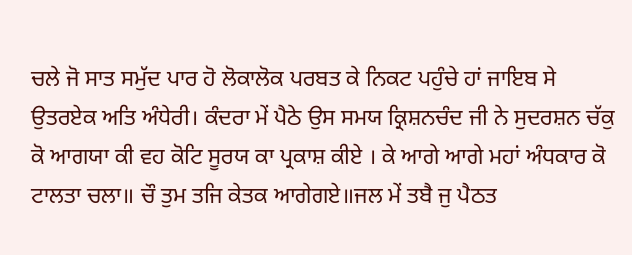ਚਲੇ ਜੋ ਸਾਤ ਸਮੁੱਦ ਪਾਰ ਹੋ ਲੋਕਾਲੋਕ ਪਰਬਤ ਕੇ ਨਿਕਟ ਪਹੁੰਚੇ ਹਾਂ ਜਾਇਬ ਸੇ ਉਤਰਏਕ ਅਤਿ ਅੰਧੇਰੀ। ਕੰਦਰਾ ਮੇਂ ਪੈਠੇ ਉਸ ਸਮਯ ਕ੍ਰਿਸ਼ਨਚੰਦ ਜੀ ਨੇ ਸੁਦਰਸ਼ਨ ਚੱਕੁ ਕੋ ਆਗਯਾ ਕੀ ਵਹ ਕੋਟਿ ਸੂਰਯ ਕਾ ਪ੍ਰਕਾਸ਼ ਕੀਏ । ਕੇ ਆਗੇ ਆਗੇ ਮਹਾਂ ਅੰਧਕਾਰ ਕੋ ਟਾਲਤਾ ਚਲਾ॥ ਚੌ ਤੁਮ ਤਜਿ ਕੇਤਕ ਆਗੇਗਏ॥ਜਲ ਮੇਂ ਤਬੈ ਜੁ ਪੈਠਤ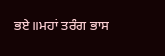ਭਏ॥ਮਹਾਂ ਤਰੰਗ ਭਾਸ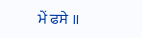ਮੇਂ ਫਸੇ ॥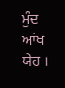ਮੁੰਦ ਆਂਖ ਯੇਹ ।